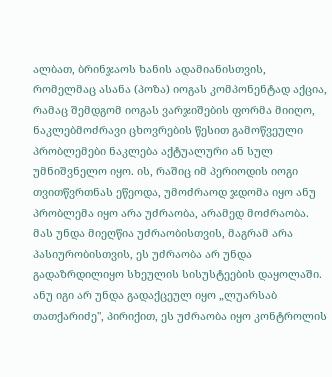ალბათ, ბრინჯაოს ხანის ადამიანისთვის, რომელმაც ასანა (პოზა) იოგას კომპონენტად აქცია, რამაც შემდგომ იოგას ვარჯიშების ფორმა მიიღო, ნაკლებმოძრავი ცხოვრების წესით გამოწვეული პრობლემები ნაკლება აქტუალური ან სულ უმნიშვნელო იყო. ის, რაშიც იმ პერიოდის იოგი თვითწვრთნას ეწეოდა, უმოძრაოდ ჯდომა იყო ანუ პრობლემა იყო არა უძრაობა, არამედ მოძრაობა. მას უნდა მიეღწია უძრაობისთვის, მაგრამ არა პასიურობისთვის, ეს უძრაობა არ უნდა გადაზრდილიყო სხეულის სისუსტეების დაყოლაში. ანუ იგი არ უნდა გადაქცეულ იყო „ლუარსაბ თათქარიძე", პირიქით, ეს უძრაობა იყო კონტროლის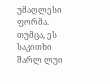უმაღლესი ფორმა. თუმცა, ეს საკითხი შარლ ლუი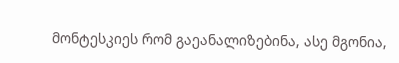მონტესკიეს რომ გაეანალიზებინა, ასე მგონია,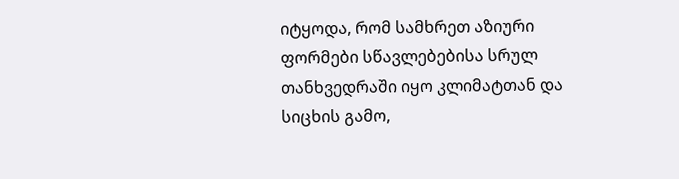იტყოდა, რომ სამხრეთ აზიური ფორმები სწავლებებისა სრულ თანხვედრაში იყო კლიმატთან და სიცხის გამო,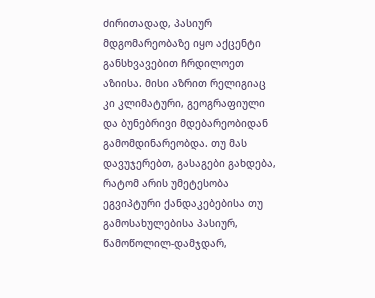ძირითადად, პასიურ მდგომარეობაზე იყო აქცენტი განსხვავებით ჩრდილოეთ აზიისა. მისი აზრით რელიგიაც კი კლიმატური, გეოგრაფიული და ბუნებრივი მდებარეობიდან გამომდინარეობდა. თუ მას დავუჯერებთ, გასაგები გახდება, რატომ არის უმეტესობა ეგვიპტური ქანდაკებებისა თუ გამოსახულებისა პასიურ, წამოწოლილ-დამჯდარ,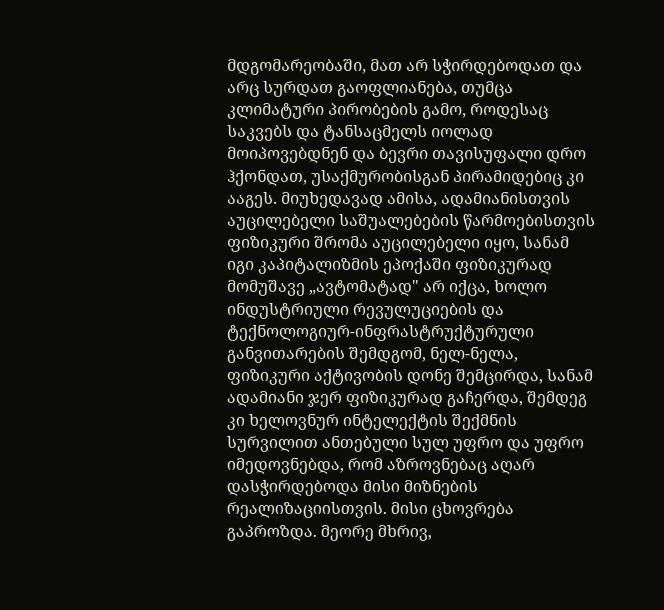მდგომარეობაში, მათ არ სჭირდებოდათ და არც სურდათ გაოფლიანება, თუმცა კლიმატური პირობების გამო, როდესაც საკვებს და ტანსაცმელს იოლად მოიპოვებდნენ და ბევრი თავისუფალი დრო ჰქონდათ, უსაქმურობისგან პირამიდებიც კი ააგეს. მიუხედავად ამისა, ადამიანისთვის აუცილებელი საშუალებების წარმოებისთვის ფიზიკური შრომა აუცილებელი იყო, სანამ იგი კაპიტალიზმის ეპოქაში ფიზიკურად მომუშავე „ავტომატად" არ იქცა, ხოლო ინდუსტრიული რევულუციების და ტექნოლოგიურ-ინფრასტრუქტურული განვითარების შემდგომ, ნელ-ნელა, ფიზიკური აქტივობის დონე შემცირდა, სანამ ადამიანი ჯერ ფიზიკურად გაჩერდა, შემდეგ კი ხელოვნურ ინტელექტის შექმნის სურვილით ანთებული სულ უფრო და უფრო იმედოვნებდა, რომ აზროვნებაც აღარ დასჭირდებოდა მისი მიზნების რეალიზაციისთვის. მისი ცხოვრება გაპროზდა. მეორე მხრივ,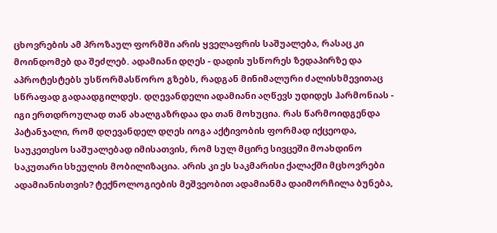ცხოვრების ამ პროზაულ ფორმში არის ყველაფრის საშუალება, რასაც კი მოინდომებ და შეძლებ. ადამიანი დღეს - დადის უსწორეს ზედაპირზე და აპროტესტებს უსწორმასწორო გზებს, რადგან მინიმალური ძალისხმევითაც სწრაფად გადაადგილდეს. დღევანდელი ადამიანი აღწევს უდიდეს ჰარმონიას - იგი ერთდროულად თან ახალგაზრდაა და თან მოხუცია. რას წარმოიდგენდა პატანჯალი, რომ დღევანდელ დღეს იოგა აქტივობის ფორმად იქცეოდა, საუკეთესო საშუალებად იმისათვის, რომ სულ მცირე სივცეში მოახდინო საკუთარი სხეულის მობილიზაცია. არის კი ეს საკმარისი ქალაქში მცხოვრები ადამიანისთვის? ტექნოლოგიების მეშვეობით ადამიანმა დაიმორჩილა ბუნება,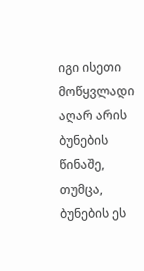იგი ისეთი მოწყვლადი აღარ არის ბუნების წინაშე, თუმცა, ბუნების ეს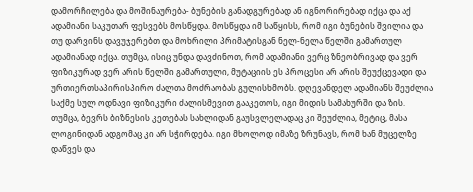დამორჩილება და მოშინაურება- ბუნების განადგურებად ან იგნორირებად იქცა და აქ ადამიანი საკუთარ ფესვებს მოსწყდა. მოსწყდა იმ საწყისს, რომ იგი ბუნების შვილია და თუ დარვინს დავუჯერებთ და მოხრილი პრიმატისგან ნელ-ნელა წელში გამართულ ადამიანად იქცა. თუმცა, ისიც უნდა დავძინოთ, რომ ადამიანი ვერც ზნეობრივად და ვერ ფიზიკურად ვერ არის წელში გამართული, მუტაციის ეს პროცესი არ არის შეუქცევადი და ურთიერთსაპირისპირო ძალთა მოძრაობას გულისხმობს. დღევანდელ ადამიანს შეუძლია საქმე სულ ოდნავი ფიზიკური ძალისმევით გააკეთოს, იგი მიდის სამახურში და ზის. თუმცა, ბევრს ბიზნესის კეთებას სახლიდან გაუსვლელადაც კი შეუძლია, მეტიც, მასა ლოგინიდან ადგომაც კი არ სჭირდება. იგი მხოლოდ იმაზე ზრუნავს, რომ ხან მუცელზე დაწვეს და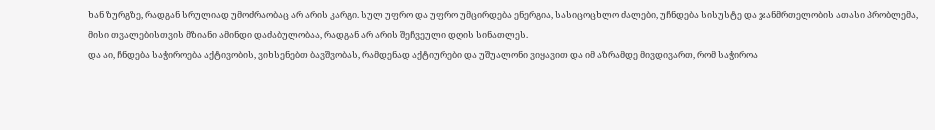ხან ზურგზე, რადგან სრულიად უმოძრაობაც არ არის კარგი. სულ უფრო და უფრო უმცირდება ენერგია, სასიცოცხლო ძალები, უჩნდება სისუსტე და ჯანმრთელობის ათასი პრობლემა, მისი თვალებისთვის მზიანი ამინდი დაძაბულობაა, რადგან არ არის შეჩვეული დღის სინათლეს.
და აი, ჩნდება საჭიროება აქტივობის, ვიხსენებთ ბავშვობას, რამდენად აქტიურები და უშუალონი ვიყავით და იმ აზრამდე მივდივართ, რომ საჭიროა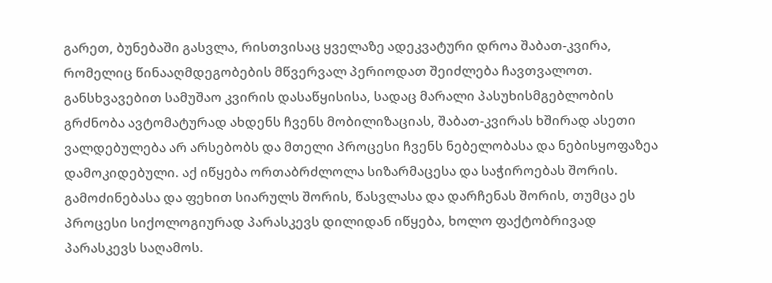გარეთ, ბუნებაში გასვლა, რისთვისაც ყველაზე ადეკვატური დროა შაბათ-კვირა, რომელიც წინააღმდეგობების მწვერვალ პერიოდათ შეიძლება ჩავთვალოთ. განსხვავებით სამუშაო კვირის დასაწყისისა, სადაც მარალი პასუხისმგებლობის გრძნობა ავტომატურად ახდენს ჩვენს მობილიზაციას, შაბათ-კვირას ხშირად ასეთი ვალდებულება არ არსებობს და მთელი პროცესი ჩვენს ნებელობასა და ნებისყოფაზეა დამოკიდებული. აქ იწყება ორთაბრძლოლა სიზარმაცესა და საჭიროებას შორის. გამოძინებასა და ფეხით სიარულს შორის, წასვლასა და დარჩენას შორის, თუმცა ეს პროცესი სიქოლოგიურად პარასკევს დილიდან იწყება, ხოლო ფაქტობრივად პარასკევს საღამოს.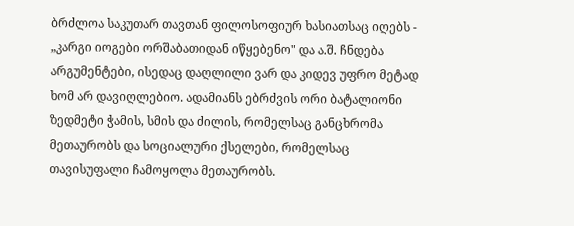ბრძლოა საკუთარ თავთან ფილოსოფიურ ხასიათსაც იღებს - „კარგი იოგები ორშაბათიდან იწყებენო" და ა.შ. ჩნდება არგუმენტები, ისედაც დაღლილი ვარ და კიდევ უფრო მეტად ხომ არ დავიღლებიო. ადამიანს ებრძვის ორი ბატალიონი ზედმეტი ჭამის, სმის და ძილის, რომელსაც განცხრომა მეთაურობს და სოციალური ქსელები, რომელსაც თავისუფალი ჩამოყოლა მეთაურობს.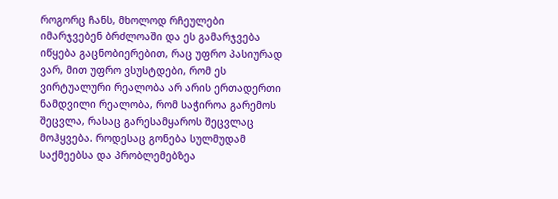როგორც ჩანს, მხოლოდ რჩეულები იმარჯვებენ ბრძლოაში და ეს გამარჯვება იწყება გაცნობიერებით, რაც უფრო პასიურად ვარ, მით უფრო ვსუსტდები, რომ ეს ვირტუალური რეალობა არ არის ერთადერთი ნამდვილი რეალობა, რომ საჭიროა გარემოს შეცვლა, რასაც გარესამყაროს შეცვლაც მოჰყვება. როდესაც გონება სულმუდამ საქმეებსა და პრობლემებზეა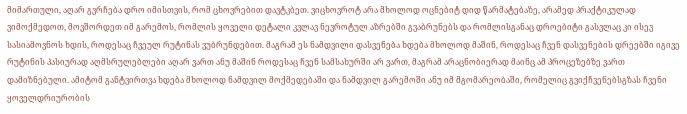მიმართული, აღარ გვრჩება დრო იმისთვის, რომ ცხოვრებით დავტკბეთ. ვიცხოვროტ არა მხოლოდ ოცნებიტ დიდ წარმატებაზე, არამედ პრაქტიკულად ვიმოქმედოთ, მოვშორდეთ იმ გარემოს, რომლის ყოველი დეტალი კვლავ ნევროტულ აზრებში გვაბრუნებს და რომლისგანაც დროებიტი გასვლაც კი ისევ სასიამოვნოს ხდის, როდესაც ჩვეულ რუტინას ვუბრუნდებით. მაგრამ ეს ნამდვილი დასვენება ხდება მხოლოდ მაშინ, როდესაც ჩვენ დასვენების დრეებში იგივე რუტინის პასიურად აღმსრულებლები აღარ ვართ ანუ მაშინ როდესაც ჩვენ სამსახურში არ ვართ, მაგრამ არაცნობიერად მაინც ამ პროცეზებზე ვართ დამიზნებული. ამიტომ განტვირთვა ხდება მხოლოდ ნამდვილ მოქმედებაში და ნამდვილ გარემოში ანუ იმ მგომარეობაში, რომელიც გვიქჩვენებსგზას ჩვენი ყოველდრიურობის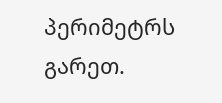პერიმეტრს გარეთ.